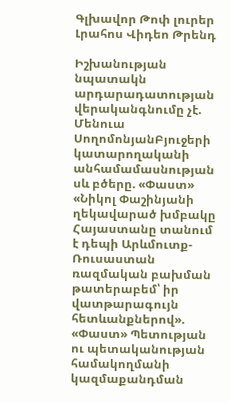Գլխավոր Թոփ լուրեր Լրահոս Վիդեո Թրենդ

Իշխանության նպատակն արդարադատության վերականգնումը չէ. Մենուա ՍողոմոնյանԲյուջերի կատարողականի անհամամասնության սև բծերը. «Փաստ» «Նիկոլ Փաշինյանի ղեկավարած խմբակը Հայաստանը տանում է դեպի Արևմուտք-Ռուսաստան ռազմական բախման թատերաբեմ՝ իր վատթարագույն հետևանքներով». «Փաստ» Պետության ու պետականության համակողմանի կազմաքանդման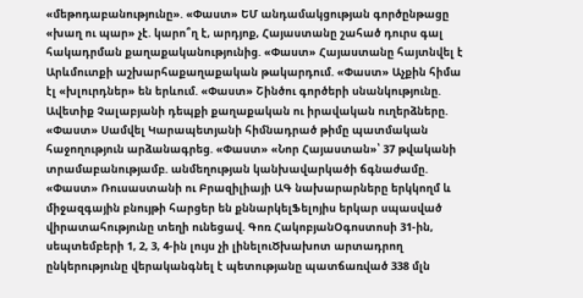«մեթոդաբանությունը». «Փաստ» ԵՄ անդամակցության գործընթացը «խաղ ու պար» չէ. կարո՞ղ է, արդյոք, Հայաստանը շահած դուրս գալ հակադրման քաղաքականությունից. «Փաստ» Հայաստանը հայտնվել է Արևմուտքի աշխարհաքաղաքական թակարդում. «Փաստ» Աչքին հիմա էլ «խլուրդներ» են երևում. «Փաստ» Շինծու գործերի սնանկությունը. Ավետիք Չալաբյանի դեպքի քաղաքական ու իրավական ուղերձները. «Փաստ» Սամվել Կարապետյանի հիմնադրած թիմը պատմական հաջողություն արձանագրեց. «Փաստ» «Նոր Հայաստան»՝ 37 թվականի տրամաբանությամբ. անմեղության կանխավարկածի ճգնաժամը. «Փաստ» Ռուսաստանի ու Բրազիլիայի ԱԳ նախարարները երկկողմ և միջազգային բնույթի հարցեր են քննարկելՖելոյիս երկար սպասված վիրատահությունը տեղի ունեցավ. Գոռ ՀակոբյանՕգոստոսի 31-ին, սեպտեմբերի 1, 2, 3, 4-ին լույս չի լինելուԾխախոտ արտադրող ընկերությունը վերականգնել է պետությանը պատճառված 338 մլն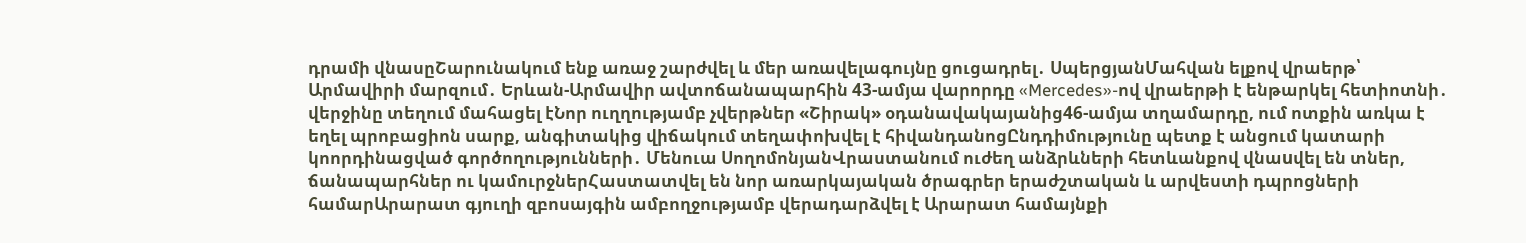դրամի վնասըՇարունակում ենք առաջ շարժվել և մեր առավելագույնը ցուցադրել․ ՍպերցյանՄահվան ելքով վրաերթ՝ Արմավիրի մարզում․ Երևան-Արմավիր ավտոճանապարհին 43-ամյա վարորդը «Mercedes»-ով վրաերթի է ենթարկել հետիոտնի․ վերջինը տեղում մահացել էՆոր ուղղությամբ չվերթներ «Շիրակ» օդանավակայանից46-ամյա տղամարդը, ում ոտքին առկա է եղել պրոբացիոն սարք, անգիտակից վիճակում տեղափոխվել է հիվանդանոցԸնդդիմությունը պետք է անցում կատարի կոորդինացված գործողությունների․ Մենուա ՍողոմոնյանՎրաստանում ուժեղ անձրևների հետևանքով վնաuվել են տներ, ճանապարհներ ու կամուրջներՀաստատվել են նոր առարկայական ծրագրեր երաժշտական և արվեստի դպրոցների համարԱրարատ գյուղի զբոսայգին ամբողջությամբ վերադարձվել է Արարատ համայնքի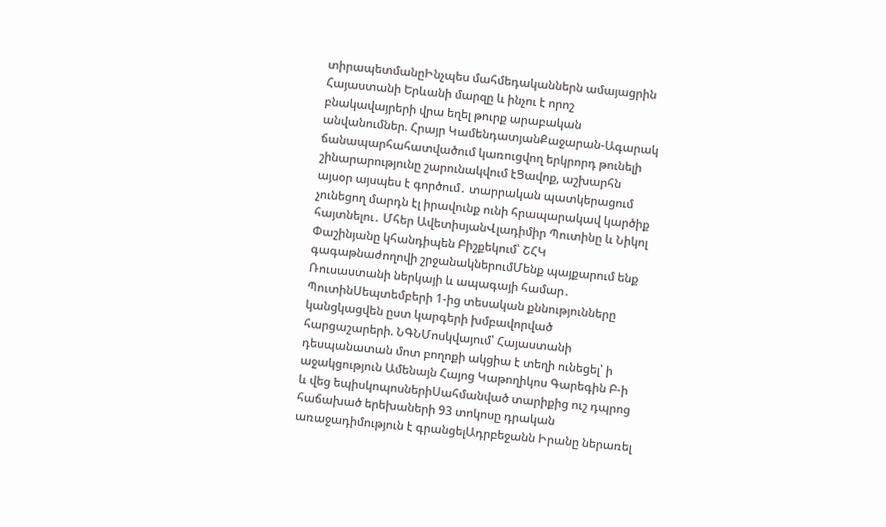տիրապետմանըԻնչպես մահմեդականներն ամայացրին Հայաստանի Երևանի մարզը և ինչու է որոշ բնակավայրերի վրա եղել թուրք արաբական անվանումներ. Հրայր ԿամենդատյանՔաջարան-Ագարակ ճանապարհահատվածում կառուցվող երկրորդ թունելի շինարարությունը շարունակվում էՑավոք, աշխարհն այսօր այսպես է գործում․ տարրական պատկերացում չունեցող մարդն էլ իրավունք ունի հրապարակավ կարծիք հայտնելու․ Մհեր ԱվետիսյանՎլադիմիր Պուտինը և Նիկոլ Փաշինյանը կհանդիպեն Բիշքեկում՝ ՇՀԿ գագաթնաժողովի շրջանակներումՄենք պայքարում ենք Ռուսաստանի ներկայի և ապագայի համար․ ՊուտինՍեպտեմբերի 1-ից տեսական քննությունները կանցկացվեն ըստ կարգերի խմբավորված հարցաշարերի. ՆԳՆՄոսկվայում՝ Հայաստանի դեսպանատան մոտ բողոքի ակցիա է տեղի ունեցել՝ ի աջակցություն Ամենայն Հայոց Կաթողիկոս Գարեգին Բ-ի և վեց եպիսկոպոսներիՍահմանված տարիքից ուշ դպրոց հաճախած երեխաների 93 տոկոսը դրական առաջադիմություն է գրանցելԱդրբեջանն Իրանը ներառել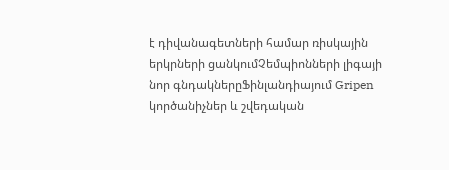է դիվանագետների համար ռիսկային երկրների ցանկումՉեմպիոնների լիգայի նոր գնդակներըՖինլանդիայում Gripen կործանիչներ և շվեդական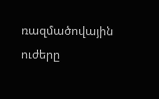ռազմածովային ուժերը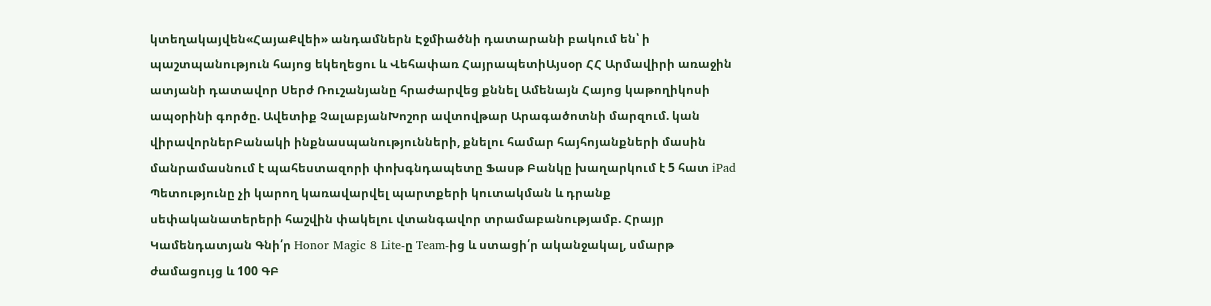կտեղակայվեն«ՀայաՔվեի» անդամներն Էջմիածնի դատարանի բակում են՝ ի պաշտպանություն հայոց եկեղեցու և Վեհափառ ՀայրապետիԱյսօր ՀՀ Արմավիրի առաջին ատյանի դատավոր Սերժ Ռուշանյանը հրաժարվեց քննել Ամենայն Հայոց կաթողիկոսի ապօրինի գործը. Ավետիք ՉալաբյանԽոշոր ավտովթար Արագածոտնի մարզում. կան վիրավորներԲանակի ինքնասպանությունների, քնելու համար հայհոյանքների մասին մանրամասնում է պահեստազորի փոխգնդապետը Ֆասթ Բանկը խաղարկում է 5 հատ iPad Պետությունը չի կարող կառավարվել պարտքերի կուտակման և դրանք սեփականատերերի հաշվին փակելու վտանգավոր տրամաբանությամբ. Հրայր Կամենդատյան Գնի՛ր Honor Magic 8 Lite-ը Team-ից և ստացի՛ր ականջակալ, սմարթ ժամացույց և 100 ԳԲ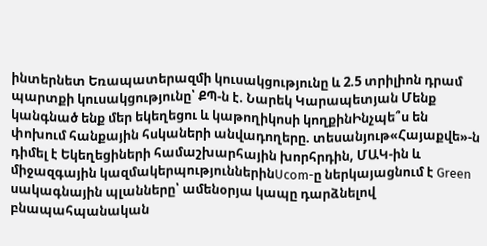ինտերնետ Եռապատերազմի կուսակցությունը և 2.5 տրիլիոն դրամ պարտքի կուսակցությունը՝ ՔՊ-ն է. Նարեկ Կարապետյան Մենք կանգնած ենք մեր եկեղեցու և կաթողիկոսի կողքինԻնչպե՞ս են փոխում հանքային հսկաների անվադողերը. տեսանյութ«Հայաքվե»-ն դիմել է Եկեղեցիների համաշխարհային խորհրդին, ՄԱԿ-ին և միջազգային կազմակերպություններինUcom-ը ներկայացնում է Green սակագնային պլանները՝ ամենօրյա կապը դարձնելով բնապահպանական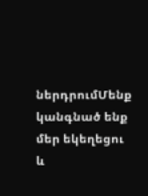ներդրումՄենք կանգնած ենք մեր եկեղեցու և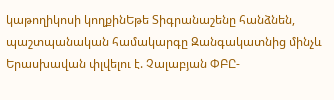կաթողիկոսի կողքինԵթե Տիգրանաշենը հանձնեն, պաշտպանական համակարգը Զանգակատնից մինչև Երասխավան փլվելու է. Չալաբյան ՓԲԸ-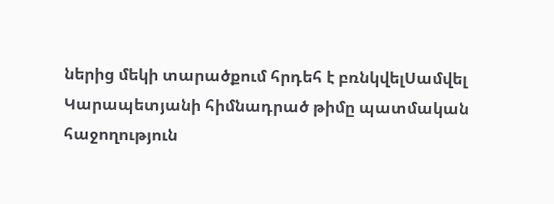ներից մեկի տարածքում հրդեհ է բռնկվելՍամվել Կարապետյանի հիմնադրած թիմը պատմական հաջողություն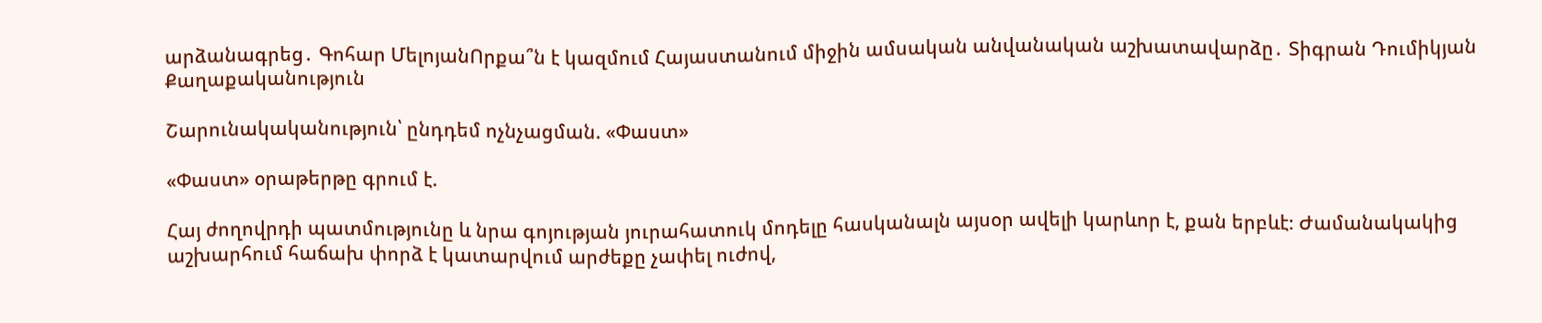արձանագրեց․ Գոհար ՄելոյանՈրքա՞ն է կազմում Հայաստանում միջին ամսական անվանական աշխատավարձը․ Տիգրան Դումիկյան
Քաղաքականություն

Շարունակականություն՝ ընդդեմ ոչնչացման. «Փաստ»

«Փաստ» օրաթերթը գրում է.

Հայ ժողովրդի պատմությունը և նրա գոյության յուրահատուկ մոդելը հասկանալն այսօր ավելի կարևոր է, քան երբևէ։ Ժամանակակից աշխարհում հաճախ փորձ է կատարվում արժեքը չափել ուժով,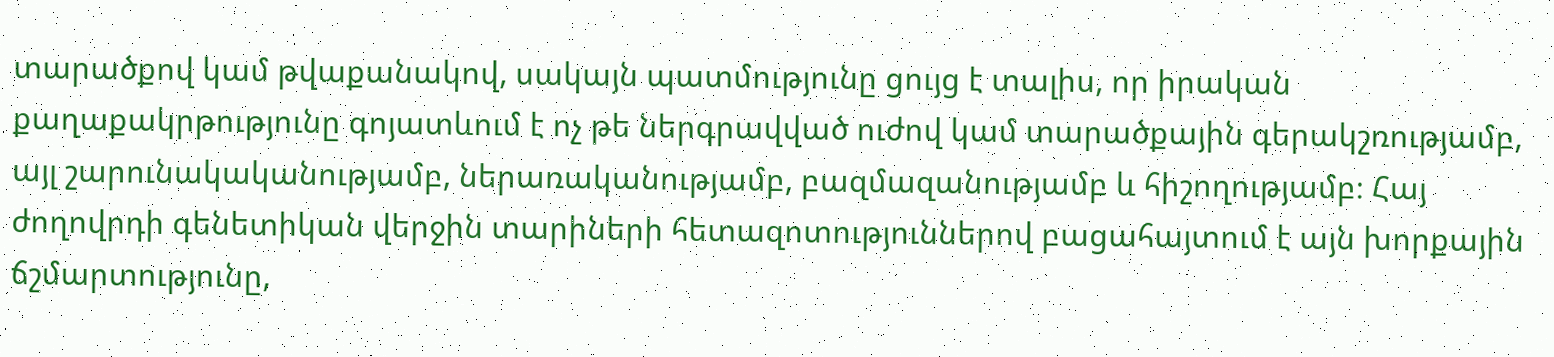տարածքով կամ թվաքանակով, սակայն պատմությունը ցույց է տալիս, որ իրական քաղաքակրթությունը գոյատևում է ոչ թե ներգրավված ուժով կամ տարածքային գերակշռությամբ, այլ շարունակականությամբ, ներառականությամբ, բազմազանությամբ և հիշողությամբ։ Հայ ժողովրդի գենետիկան վերջին տարիների հետազոտություններով բացահայտում է այն խորքային ճշմարտությունը,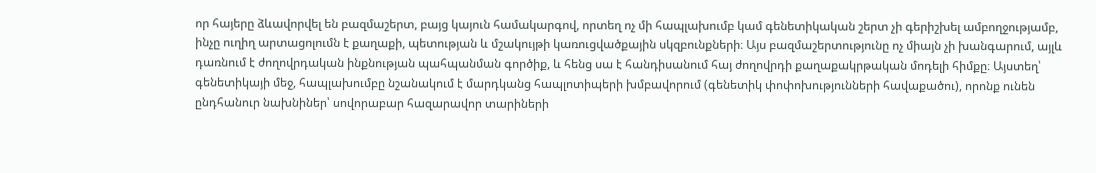որ հայերը ձևավորվել են բազմաշերտ, բայց կայուն համակարգով, որտեղ ոչ մի հապլախումբ կամ գենետիկական շերտ չի գերիշխել ամբողջությամբ, ինչը ուղիղ արտացոլումն է քաղաքի, պետության և մշակույթի կառուցվածքային սկզբունքների։ Այս բազմաշերտությունը ոչ միայն չի խանգարում, այլև դառնում է ժողովրդական ինքնության պահպանման գործիք, և հենց սա է հանդիսանում հայ ժողովրդի քաղաքակրթական մոդելի հիմքը։ Այստեղ՝ գենետիկայի մեջ, հապլախումբը նշանակում է մարդկանց հապլոտիպերի խմբավորում (գենետիկ փոփոխությունների հավաքածու), որոնք ունեն ընդհանուր նախնիներ՝ սովորաբար հազարավոր տարիների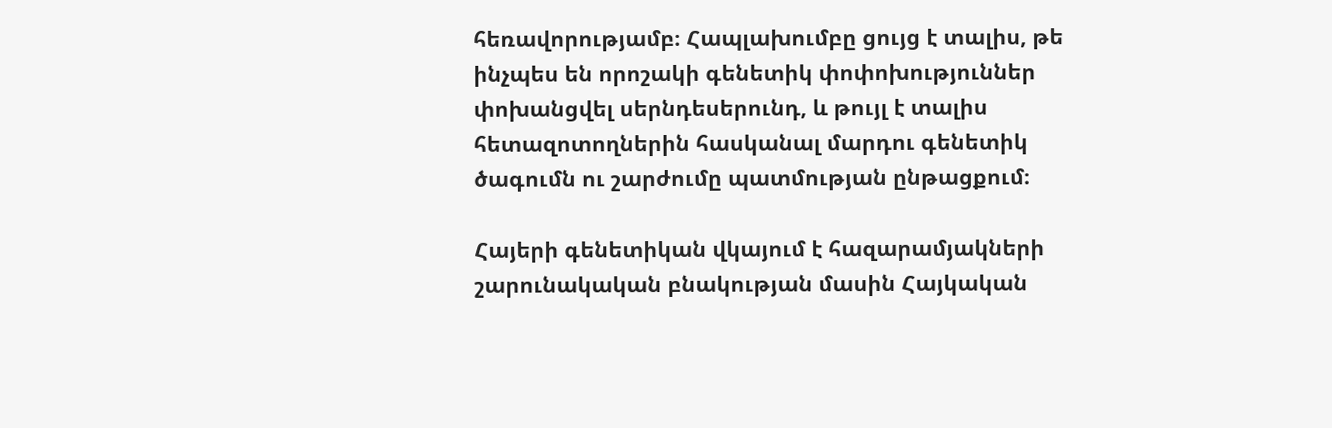հեռավորությամբ։ Հապլախումբը ցույց է տալիս, թե ինչպես են որոշակի գենետիկ փոփոխություններ փոխանցվել սերնդեսերունդ, և թույլ է տալիս հետազոտողներին հասկանալ մարդու գենետիկ ծագումն ու շարժումը պատմության ընթացքում։

Հայերի գենետիկան վկայում է հազարամյակների շարունակական բնակության մասին Հայկական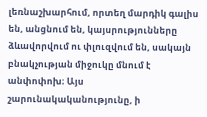լեռնաշխարհում, որտեղ մարդիկ գալիս են, անցնում են, կայսրությունները ձևավորվում ու փլուզվում են, սակայն բնակչության միջուկը մնում է անփոփոխ։ Այս շարունակականությունը, ի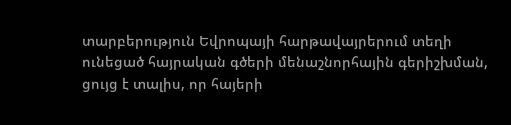տարբերություն Եվրոպայի հարթավայրերում տեղի ունեցած հայրական գծերի մենաշնորհային գերիշխման, ցույց է տալիս, որ հայերի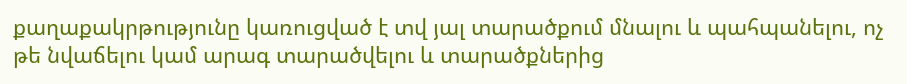քաղաքակրթությունը կառուցված է տվ յալ տարածքում մնալու և պահպանելու, ոչ թե նվաճելու կամ արագ տարածվելու և տարածքներից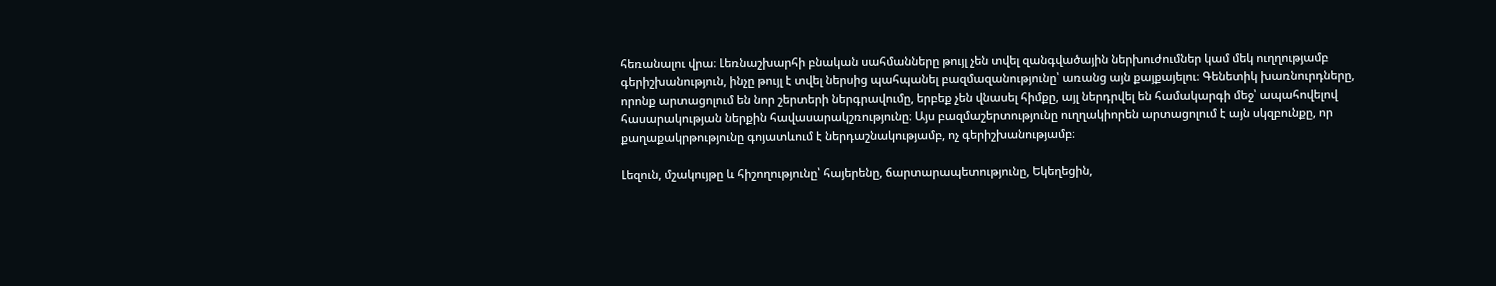հեռանալու վրա։ Լեռնաշխարհի բնական սահմանները թույլ չեն տվել զանգվածային ներխուժումներ կամ մեկ ուղղությամբ գերիշխանություն, ինչը թույլ է տվել ներսից պահպանել բազմազանությունը՝ առանց այն քայքայելու։ Գենետիկ խառնուրդները, որոնք արտացոլում են նոր շերտերի ներգրավումը, երբեք չեն վնասել հիմքը, այլ ներդրվել են համակարգի մեջ՝ ապահովելով հասարակության ներքին հավասարակշռությունը։ Այս բազմաշերտությունը ուղղակիորեն արտացոլում է այն սկզբունքը, որ քաղաքակրթությունը գոյատևում է ներդաշնակությամբ, ոչ գերիշխանությամբ։

Լեզուն, մշակույթը և հիշողությունը՝ հայերենը, ճարտարապետությունը, Եկեղեցին,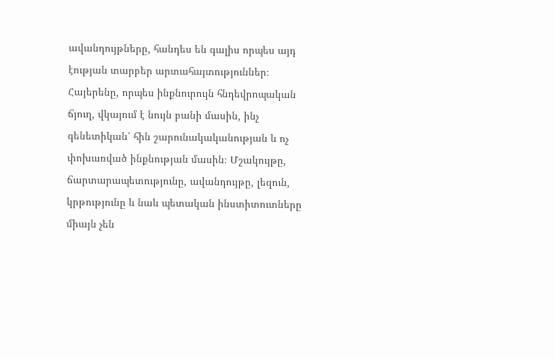ավանդույթները, հանդես են գալիս որպես այդ էության տարբեր արտահայտություններ։ Հայերենը, որպես ինքնուրույն հնդեվրոպական ճյուղ, վկայում է նույն բանի մասին, ինչ գենետիկան՝ հին շարունակականության և ոչ փոխառված ինքնության մասին։ Մշակույթը, ճարտարապետությունը, ավանդույթը, լեզուն, կրթությունը և նաև պետական ինստիտուտները միայն չեն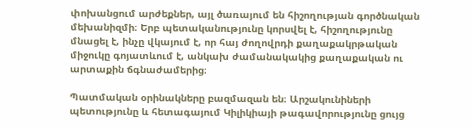փոխանցում արժեքներ, այլ ծառայում են հիշողության գործնական մեխանիզմի։ Երբ պետականությունը կորսվել է, հիշողությունը մնացել է, ինչը վկայում է, որ հայ ժողովրդի քաղաքակրթական միջուկը գոյատևում է, անկախ ժամանակակից քաղաքական ու արտաքին ճգնաժամերից։

Պատմական օրինակները բազմազան են։ Արշակունիների պետությունը և հետագայում Կիլիկիայի թագավորությունը ցույց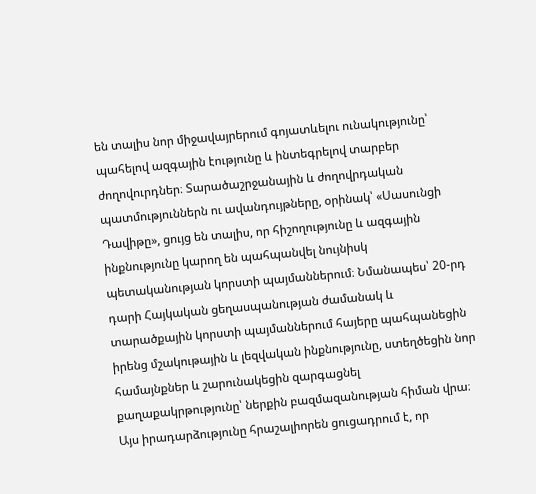են տալիս նոր միջավայրերում գոյատևելու ունակությունը՝ պահելով ազգային էությունը և ինտեգրելով տարբեր ժողովուրդներ։ Տարածաշրջանային և ժողովրդական պատմություններն ու ավանդույթները, օրինակ՝ «Սասունցի Դավիթը», ցույց են տալիս, որ հիշողությունը և ազգային ինքնությունը կարող են պահպանվել նույնիսկ պետականության կորստի պայմաններում։ Նմանապես՝ 20-րդ դարի Հայկական ցեղասպանության ժամանակ և տարածքային կորստի պայմաններում հայերը պահպանեցին իրենց մշակութային և լեզվական ինքնությունը, ստեղծեցին նոր համայնքներ և շարունակեցին զարգացնել քաղաքակրթությունը՝ ներքին բազմազանության հիման վրա։ Այս իրադարձությունը հրաշալիորեն ցուցադրում է, որ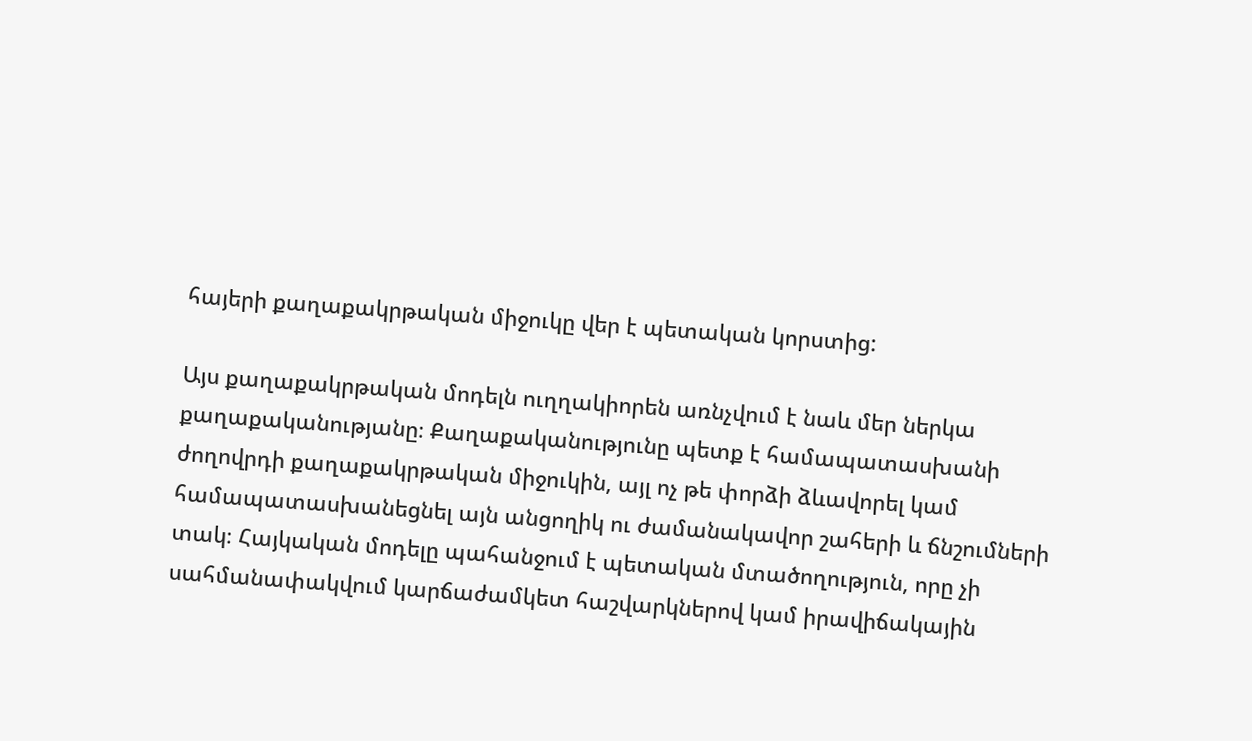հայերի քաղաքակրթական միջուկը վեր է պետական կորստից:

Այս քաղաքակրթական մոդելն ուղղակիորեն առնչվում է նաև մեր ներկա քաղաքականությանը։ Քաղաքականությունը պետք է համապատասխանի ժողովրդի քաղաքակրթական միջուկին, այլ ոչ թե փորձի ձևավորել կամ համապատասխանեցնել այն անցողիկ ու ժամանակավոր շահերի և ճնշումների տակ։ Հայկական մոդելը պահանջում է պետական մտածողություն, որը չի սահմանափակվում կարճաժամկետ հաշվարկներով կամ իրավիճակային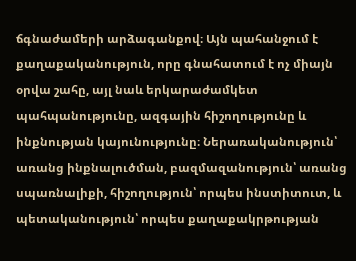ճգնաժամերի արձագանքով։ Այն պահանջում է քաղաքականություն, որը գնահատում է ոչ միայն օրվա շահը, այլ նաև երկարաժամկետ պահպանությունը, ազգային հիշողությունը և ինքնության կայունությունը։ Ներառականություն՝ առանց ինքնալուծման, բազմազանություն՝ առանց սպառնալիքի, հիշողություն՝ որպես ինստիտուտ, և պետականություն՝ որպես քաղաքակրթության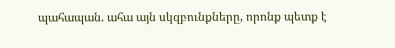պահապան. ահա այն սկզբունքները, որոնք պետք է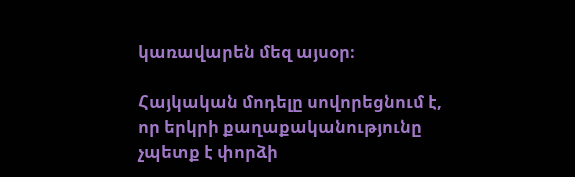կառավարեն մեզ այսօր։

Հայկական մոդելը սովորեցնում է, որ երկրի քաղաքականությունը չպետք է փորձի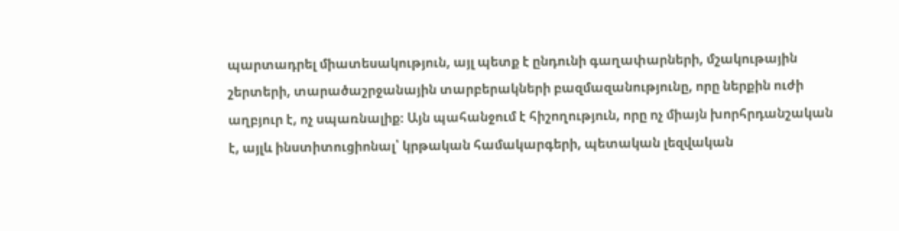պարտադրել միատեսակություն, այլ պետք է ընդունի գաղափարների, մշակութային շերտերի, տարածաշրջանային տարբերակների բազմազանությունը, որը ներքին ուժի աղբյուր է, ոչ սպառնալիք։ Այն պահանջում է հիշողություն, որը ոչ միայն խորհրդանշական է, այլև ինստիտուցիոնալ՝ կրթական համակարգերի, պետական լեզվական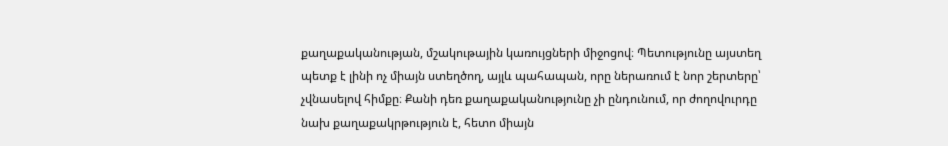քաղաքականության, մշակութային կառույցների միջոցով։ Պետությունը այստեղ պետք է լինի ոչ միայն ստեղծող, այլև պահապան, որը ներառում է նոր շերտերը՝ չվնասելով հիմքը։ Քանի դեռ քաղաքականությունը չի ընդունում, որ ժողովուրդը նախ քաղաքակրթություն է, հետո միայն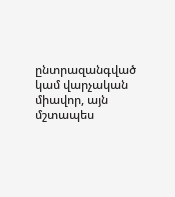ընտրազանգված կամ վարչական միավոր, այն մշտապես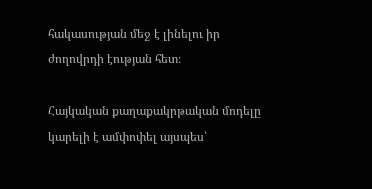հակասության մեջ է լինելու իր ժողովրդի էության հետ։

Հայկական քաղաքակրթական մոդելը կարելի է ամփոփել այսպես՝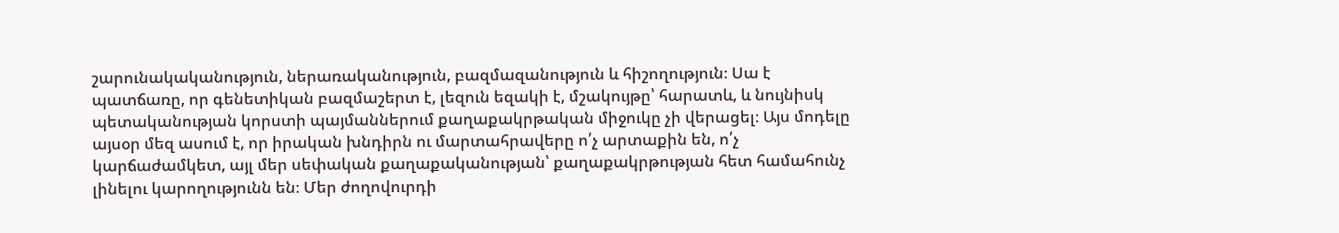շարունակականություն, ներառականություն, բազմազանություն և հիշողություն։ Սա է պատճառը, որ գենետիկան բազմաշերտ է, լեզուն եզակի է, մշակույթը՝ հարատև, և նույնիսկ պետականության կորստի պայմաններում քաղաքակրթական միջուկը չի վերացել։ Այս մոդելը այսօր մեզ ասում է, որ իրական խնդիրն ու մարտահրավերը ո՛չ արտաքին են, ո՛չ կարճաժամկետ, այլ մեր սեփական քաղաքականության՝ քաղաքակրթության հետ համահունչ լինելու կարողությունն են։ Մեր ժողովուրդի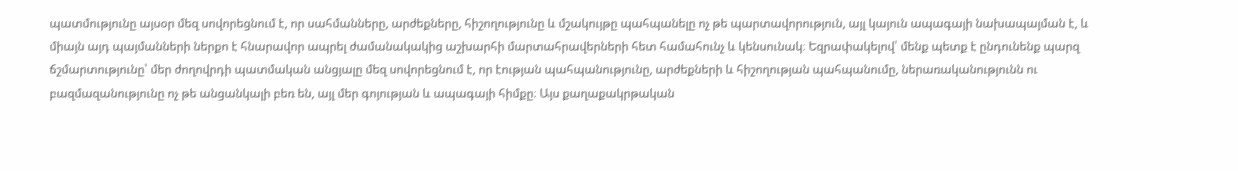պատմությունը այսօր մեզ սովորեցնում է, որ սահմանները, արժեքները, հիշողությունը և մշակույթը պահպանելը ոչ թե պարտավորություն, այլ կայուն ապագայի նախապայման է, և միայն այդ պայմանների ներքո է հնարավոր ապրել ժամանակակից աշխարհի մարտահրավերների հետ համահունչ և կենսունակ։ Եզրափակելով՝ մենք պետք է ընդունենք պարզ ճշմարտությունը՝ մեր ժողովրդի պատմական անցյալը մեզ սովորեցնում է, որ էության պահպանությունը, արժեքների և հիշողության պահպանումը, ներառականությունն ու բազմազանությունը ոչ թե անցանկալի բեռ են, այլ մեր գոյության և ապագայի հիմքը։ Այս քաղաքակրթական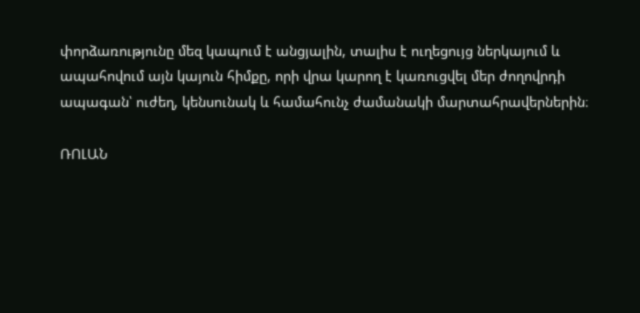փորձառությունը մեզ կապում է անցյալին, տալիս է ուղեցույց ներկայում և ապահովում այն կայուն հիմքը, որի վրա կարող է կառուցվել մեր ժողովրդի ապագան՝ ուժեղ, կենսունակ և համահունչ ժամանակի մարտահրավերներին։

ՌՈԼԱՆ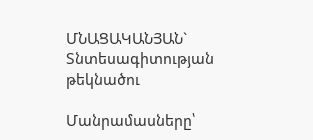ՄՆԱՑԱԿԱՆՅԱՆ` Տնտեսագիտության թեկնածու

Մանրամասները՝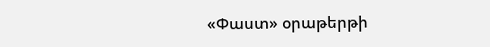«Փաստ» օրաթերթի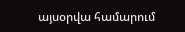այսօրվա համարում